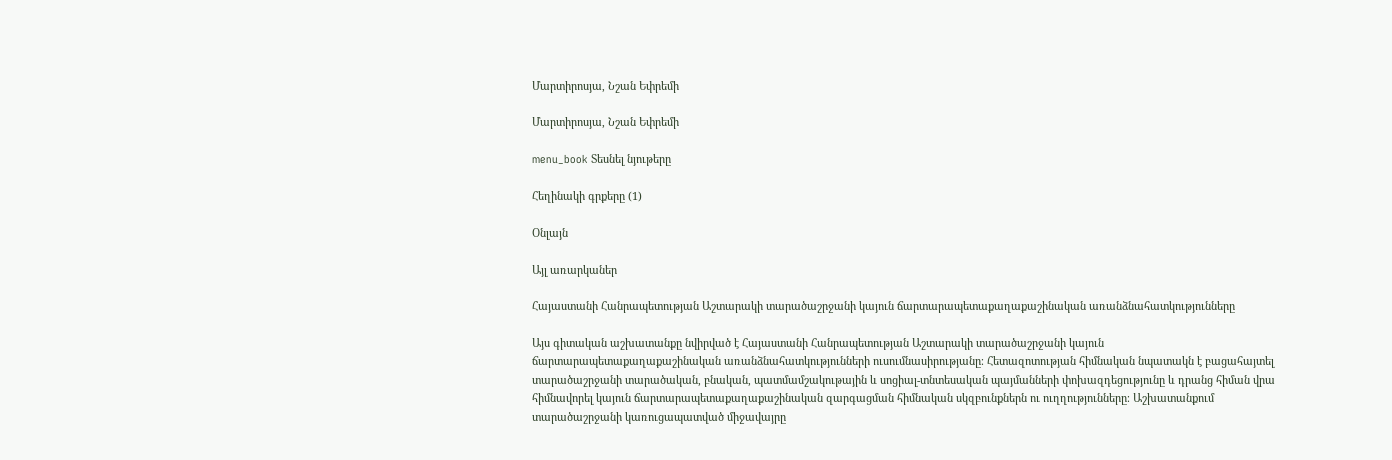Մարտիրոսյա, Նշան Եփրեմի

Մարտիրոսյա, Նշան Եփրեմի

menu_book Տեսնել նյութերը

Հեղինակի գրքերը (1)

Օնլայն

Այլ առարկաներ

Հայաստանի Հանրապետության Աշտարակի տարածաշրջանի կայուն ճարտարապետաքաղաքաշինական առանձնահատկությունները

Այս գիտական աշխատանքը նվիրված է Հայաստանի Հանրապետության Աշտարակի տարածաշրջանի կայուն ճարտարապետաքաղաքաշինական առանձնահատկությունների ուսումնասիրությանը։ Հետազոտության հիմնական նպատակն է բացահայտել տարածաշրջանի տարածական, բնական, պատմամշակութային և սոցիալ-տնտեսական պայմանների փոխազդեցությունը և դրանց հիման վրա հիմնավորել կայուն ճարտարապետաքաղաքաշինական զարգացման հիմնական սկզբունքներն ու ուղղությունները։ Աշխատանքում տարածաշրջանի կառուցապատված միջավայրը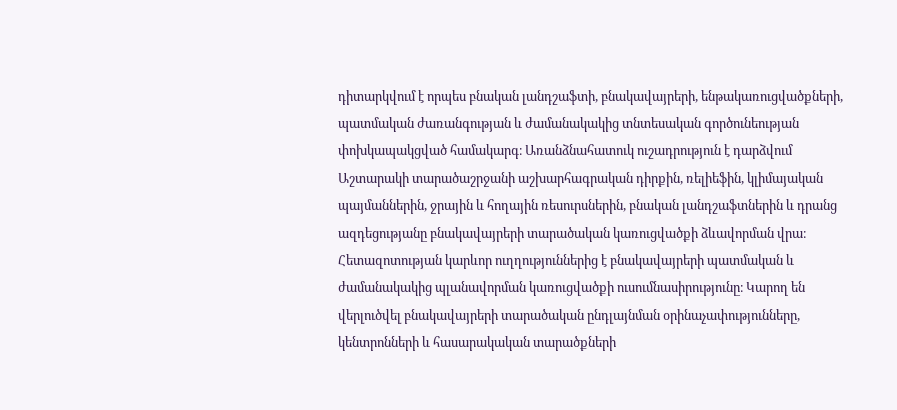դիտարկվում է որպես բնական լանդշաֆտի, բնակավայրերի, ենթակառուցվածքների, պատմական ժառանգության և ժամանակակից տնտեսական գործունեության փոխկապակցված համակարգ։ Առանձնահատուկ ուշադրություն է դարձվում Աշտարակի տարածաշրջանի աշխարհագրական դիրքին, ռելիեֆին, կլիմայական պայմաններին, ջրային և հողային ռեսուրսներին, բնական լանդշաֆտներին և դրանց ազդեցությանը բնակավայրերի տարածական կառուցվածքի ձևավորման վրա։ Հետազոտության կարևոր ուղղություններից է բնակավայրերի պատմական և ժամանակակից պլանավորման կառուցվածքի ուսումնասիրությունը։ Կարող են վերլուծվել բնակավայրերի տարածական ընդլայնման օրինաչափությունները, կենտրոնների և հասարակական տարածքների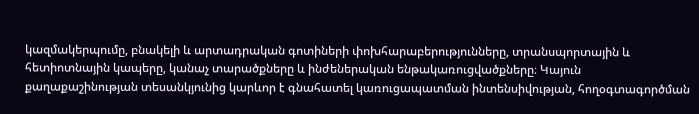կազմակերպումը, բնակելի և արտադրական գոտիների փոխհարաբերությունները, տրանսպորտային և հետիոտնային կապերը, կանաչ տարածքները և ինժեներական ենթակառուցվածքները։ Կայուն քաղաքաշինության տեսանկյունից կարևոր է գնահատել կառուցապատման ինտենսիվության, հողօգտագործման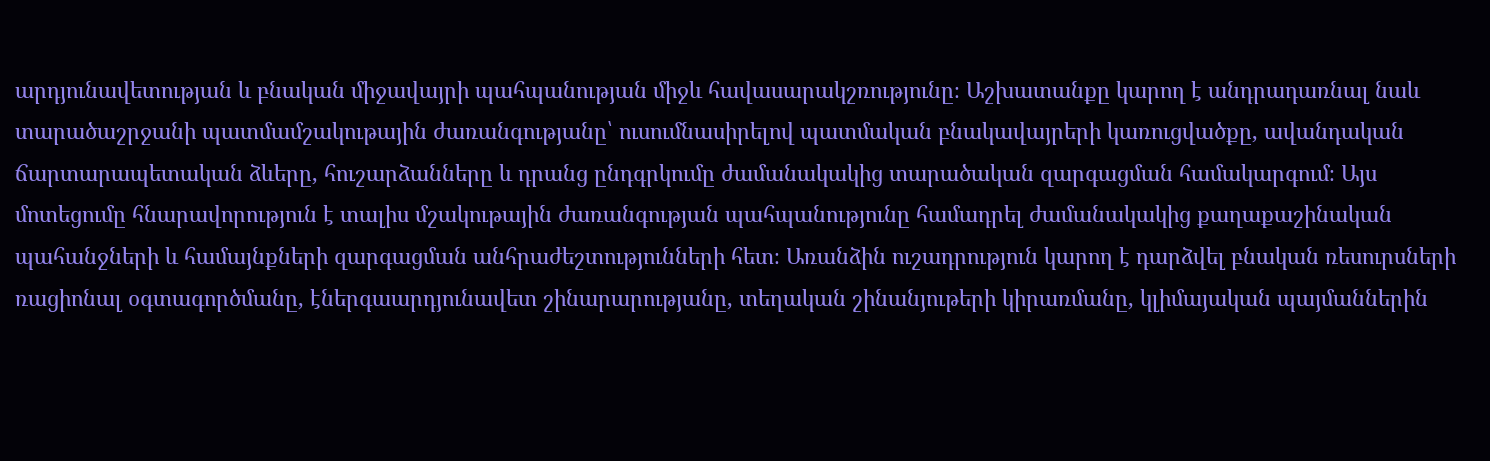արդյունավետության և բնական միջավայրի պահպանության միջև հավասարակշռությունը։ Աշխատանքը կարող է անդրադառնալ նաև տարածաշրջանի պատմամշակութային ժառանգությանը՝ ուսումնասիրելով պատմական բնակավայրերի կառուցվածքը, ավանդական ճարտարապետական ձևերը, հուշարձանները և դրանց ընդգրկումը ժամանակակից տարածական զարգացման համակարգում։ Այս մոտեցումը հնարավորություն է տալիս մշակութային ժառանգության պահպանությունը համադրել ժամանակակից քաղաքաշինական պահանջների և համայնքների զարգացման անհրաժեշտությունների հետ։ Առանձին ուշադրություն կարող է դարձվել բնական ռեսուրսների ռացիոնալ օգտագործմանը, էներգաարդյունավետ շինարարությանը, տեղական շինանյութերի կիրառմանը, կլիմայական պայմաններին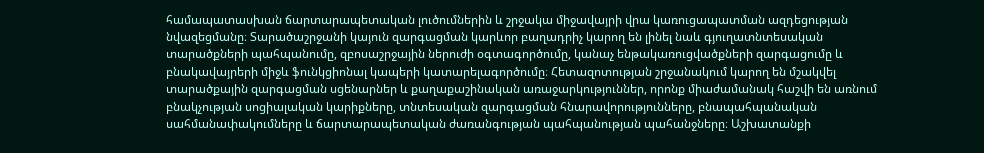համապատասխան ճարտարապետական լուծումներին և շրջակա միջավայրի վրա կառուցապատման ազդեցության նվազեցմանը։ Տարածաշրջանի կայուն զարգացման կարևոր բաղադրիչ կարող են լինել նաև գյուղատնտեսական տարածքների պահպանումը, զբոսաշրջային ներուժի օգտագործումը, կանաչ ենթակառուցվածքների զարգացումը և բնակավայրերի միջև ֆունկցիոնալ կապերի կատարելագործումը։ Հետազոտության շրջանակում կարող են մշակվել տարածքային զարգացման սցենարներ և քաղաքաշինական առաջարկություններ, որոնք միաժամանակ հաշվի են առնում բնակչության սոցիալական կարիքները, տնտեսական զարգացման հնարավորությունները, բնապահպանական սահմանափակումները և ճարտարապետական ժառանգության պահպանության պահանջները։ Աշխատանքի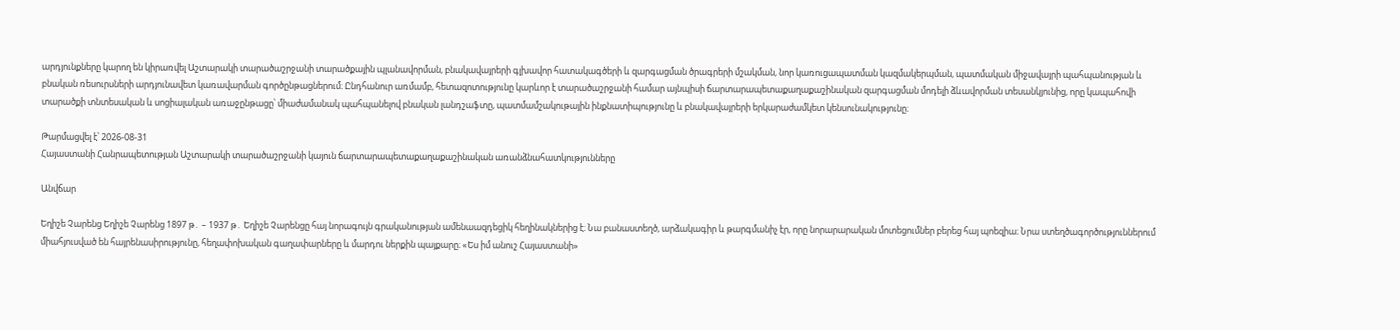արդյունքները կարող են կիրառվել Աշտարակի տարածաշրջանի տարածքային պլանավորման, բնակավայրերի գլխավոր հատակագծերի և զարգացման ծրագրերի մշակման, նոր կառուցապատման կազմակերպման, պատմական միջավայրի պահպանության և բնական ռեսուրսների արդյունավետ կառավարման գործընթացներում։ Ընդհանուր առմամբ, հետազոտությունը կարևոր է տարածաշրջանի համար այնպիսի ճարտարապետաքաղաքաշինական զարգացման մոդելի ձևավորման տեսանկյունից, որը կապահովի տարածքի տնտեսական և սոցիալական առաջընթացը՝ միաժամանակ պահպանելով բնական լանդշաֆտը, պատմամշակութային ինքնատիպությունը և բնակավայրերի երկարաժամկետ կենսունակությունը։

Թարմացվել է՝ 2026-08-31
Հայաստանի Հանրապետության Աշտարակի տարածաշրջանի կայուն ճարտարապետաքաղաքաշինական առանձնահատկությունները

Անվճար

Եղիշե Չարենց Եղիշե Չարենց 1897 թ․ – 1937 թ․ Եղիշե Չարենցը հայ նորագույն գրականության ամենաազդեցիկ հեղինակներից է։ Նա բանաստեղծ, արձակագիր և թարգմանիչ էր, որը նորարարական մոտեցումներ բերեց հայ պոեզիա։ Նրա ստեղծագործություններում միահյուսված են հայրենասիրությունը, հեղափոխական գաղափարները և մարդու ներքին պայքարը։ «Ես իմ անուշ Հայաստանի»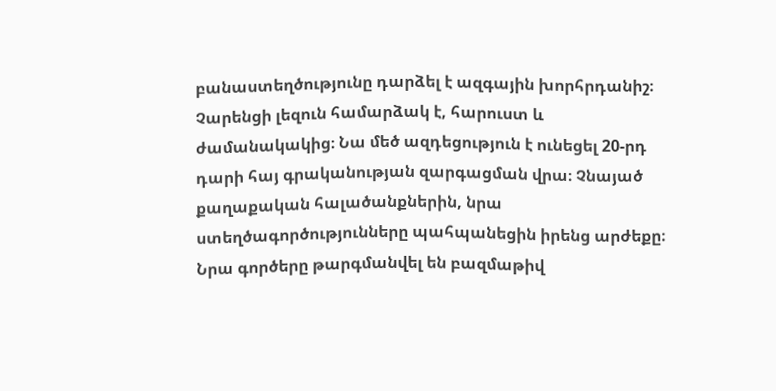բանաստեղծությունը դարձել է ազգային խորհրդանիշ։ Չարենցի լեզուն համարձակ է, հարուստ և ժամանակակից։ Նա մեծ ազդեցություն է ունեցել 20-րդ դարի հայ գրականության զարգացման վրա։ Չնայած քաղաքական հալածանքներին, նրա ստեղծագործությունները պահպանեցին իրենց արժեքը։ Նրա գործերը թարգմանվել են բազմաթիվ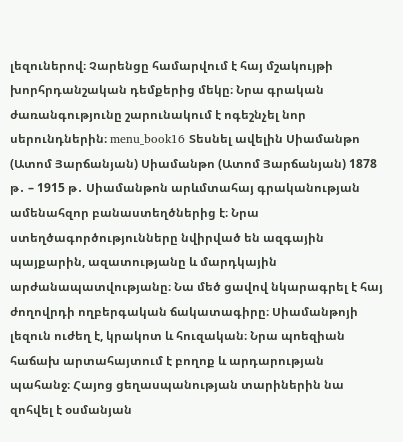լեզուներով։ Չարենցը համարվում է հայ մշակույթի խորհրդանշական դեմքերից մեկը։ Նրա գրական ժառանգությունը շարունակում է ոգեշնչել նոր սերունդներին։ menu_book16 Տեսնել ավելին Սիամանթո (Ատոմ Յարճանյան) Սիամանթո (Ատոմ Յարճանյան) 1878 թ․ – 1915 թ․ Սիամանթոն արևմտահայ գրականության ամենահզոր բանաստեղծներից է։ Նրա ստեղծագործությունները նվիրված են ազգային պայքարին, ազատությանը և մարդկային արժանապատվությանը։ Նա մեծ ցավով նկարագրել է հայ ժողովրդի ողբերգական ճակատագիրը։ Սիամանթոյի լեզուն ուժեղ է, կրակոտ և հուզական։ Նրա պոեզիան հաճախ արտահայտում է բողոք և արդարության պահանջ։ Հայոց ցեղասպանության տարիներին նա զոհվել է օսմանյան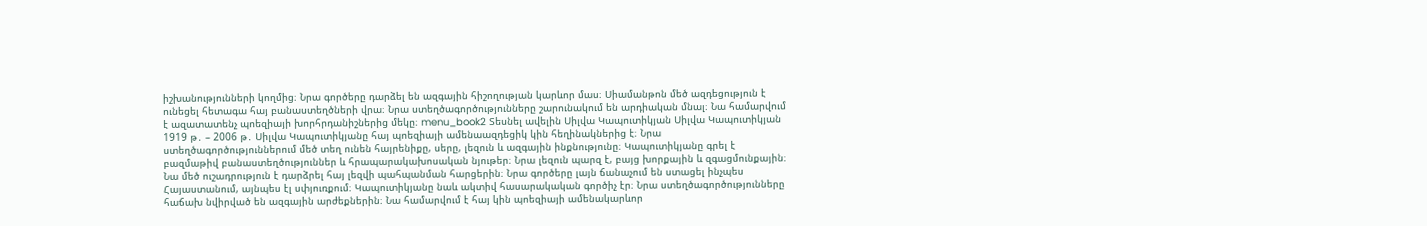իշխանությունների կողմից։ Նրա գործերը դարձել են ազգային հիշողության կարևոր մաս։ Սիամանթոն մեծ ազդեցություն է ունեցել հետագա հայ բանաստեղծների վրա։ Նրա ստեղծագործությունները շարունակում են արդիական մնալ։ Նա համարվում է ազատատենչ պոեզիայի խորհրդանիշներից մեկը։ menu_book2 Տեսնել ավելին Սիլվա Կապուտիկյան Սիլվա Կապուտիկյան 1919 թ․ – 2006 թ․ Սիլվա Կապուտիկյանը հայ պոեզիայի ամենաազդեցիկ կին հեղինակներից է։ Նրա ստեղծագործություններում մեծ տեղ ունեն հայրենիքը, սերը, լեզուն և ազգային ինքնությունը։ Կապուտիկյանը գրել է բազմաթիվ բանաստեղծություններ և հրապարակախոսական նյութեր։ Նրա լեզուն պարզ է, բայց խորքային և զգացմունքային։ Նա մեծ ուշադրություն է դարձրել հայ լեզվի պահպանման հարցերին։ Նրա գործերը լայն ճանաչում են ստացել ինչպես Հայաստանում, այնպես էլ սփյուռքում։ Կապուտիկյանը նաև ակտիվ հասարակական գործիչ էր։ Նրա ստեղծագործությունները հաճախ նվիրված են ազգային արժեքներին։ Նա համարվում է հայ կին պոեզիայի ամենակարևոր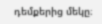դեմքերից մեկը։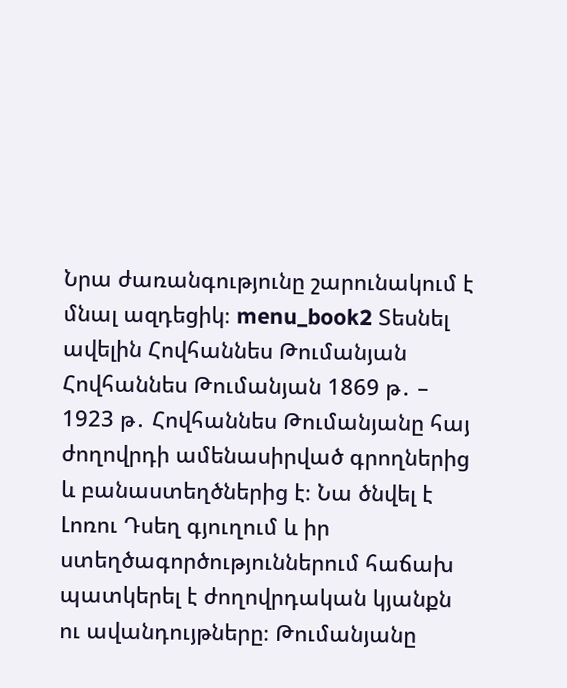Նրա ժառանգությունը շարունակում է մնալ ազդեցիկ։ menu_book2 Տեսնել ավելին Հովհաննես Թումանյան Հովհաննես Թումանյան 1869 թ․ – 1923 թ․ Հովհաննես Թումանյանը հայ ժողովրդի ամենասիրված գրողներից և բանաստեղծներից է։ Նա ծնվել է Լոռու Դսեղ գյուղում և իր ստեղծագործություններում հաճախ պատկերել է ժողովրդական կյանքն ու ավանդույթները։ Թումանյանը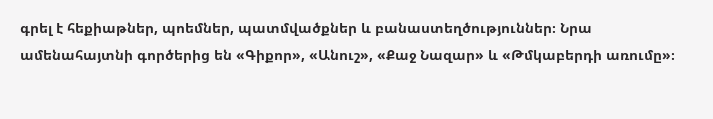գրել է հեքիաթներ, պոեմներ, պատմվածքներ և բանաստեղծություններ։ Նրա ամենահայտնի գործերից են «Գիքոր», «Անուշ», «Քաջ Նազար» և «Թմկաբերդի առումը»։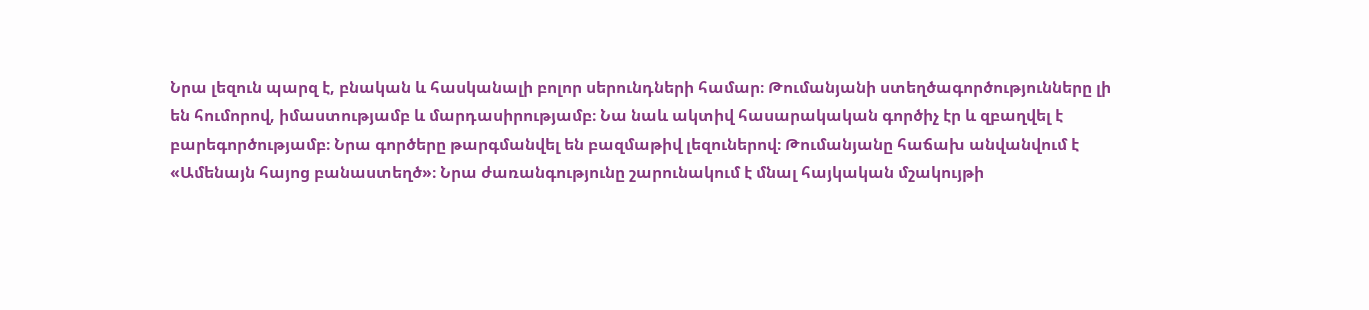Նրա լեզուն պարզ է, բնական և հասկանալի բոլոր սերունդների համար։ Թումանյանի ստեղծագործությունները լի են հումորով, իմաստությամբ և մարդասիրությամբ։ Նա նաև ակտիվ հասարակական գործիչ էր և զբաղվել է բարեգործությամբ։ Նրա գործերը թարգմանվել են բազմաթիվ լեզուներով։ Թումանյանը հաճախ անվանվում է «Ամենայն հայոց բանաստեղծ»։ Նրա ժառանգությունը շարունակում է մնալ հայկական մշակույթի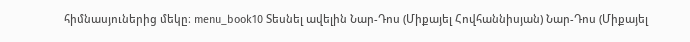հիմնասյուներից մեկը։ menu_book10 Տեսնել ավելին Նար-Դոս (Միքայել Հովհաննիսյան) Նար-Դոս (Միքայել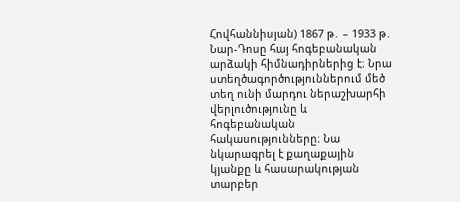Հովհաննիսյան) 1867 թ․ – 1933 թ․ Նար-Դոսը հայ հոգեբանական արձակի հիմնադիրներից է։ Նրա ստեղծագործություններում մեծ տեղ ունի մարդու ներաշխարհի վերլուծությունը և հոգեբանական հակասությունները։ Նա նկարագրել է քաղաքային կյանքը և հասարակության տարբեր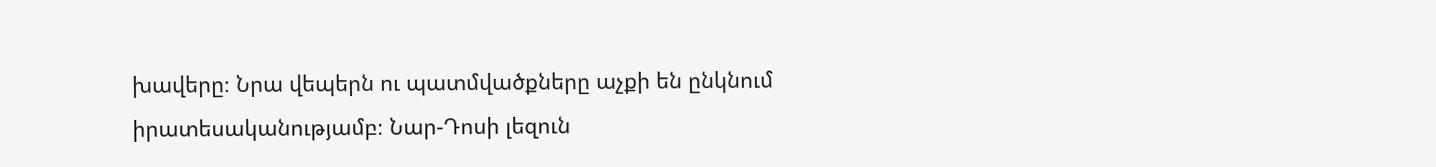խավերը։ Նրա վեպերն ու պատմվածքները աչքի են ընկնում իրատեսականությամբ։ Նար-Դոսի լեզուն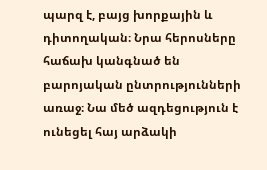պարզ է, բայց խորքային և դիտողական։ Նրա հերոսները հաճախ կանգնած են բարոյական ընտրությունների առաջ։ Նա մեծ ազդեցություն է ունեցել հայ արձակի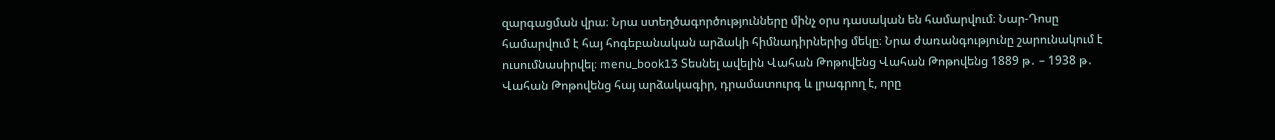զարգացման վրա։ Նրա ստեղծագործությունները մինչ օրս դասական են համարվում։ Նար-Դոսը համարվում է հայ հոգեբանական արձակի հիմնադիրներից մեկը։ Նրա ժառանգությունը շարունակում է ուսումնասիրվել։ menu_book13 Տեսնել ավելին Վահան Թոթովենց Վահան Թոթովենց 1889 թ․ – 1938 թ․ Վահան Թոթովենց հայ արձակագիր, դրամատուրգ և լրագրող է, որը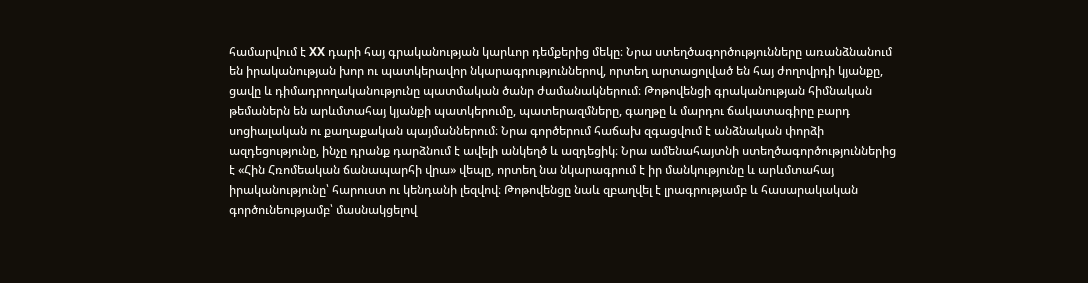համարվում է XX դարի հայ գրականության կարևոր դեմքերից մեկը։ Նրա ստեղծագործությունները առանձնանում են իրականության խոր ու պատկերավոր նկարագրություններով, որտեղ արտացոլված են հայ ժողովրդի կյանքը, ցավը և դիմադրողականությունը պատմական ծանր ժամանակներում։ Թոթովենցի գրականության հիմնական թեմաներն են արևմտահայ կյանքի պատկերումը, պատերազմները, գաղթը և մարդու ճակատագիրը բարդ սոցիալական ու քաղաքական պայմաններում։ Նրա գործերում հաճախ զգացվում է անձնական փորձի ազդեցությունը, ինչը դրանք դարձնում է ավելի անկեղծ և ազդեցիկ։ Նրա ամենահայտնի ստեղծագործություններից է «Հին Հռոմեական ճանապարհի վրա» վեպը, որտեղ նա նկարագրում է իր մանկությունը և արևմտահայ իրականությունը՝ հարուստ ու կենդանի լեզվով։ Թոթովենցը նաև զբաղվել է լրագրությամբ և հասարակական գործունեությամբ՝ մասնակցելով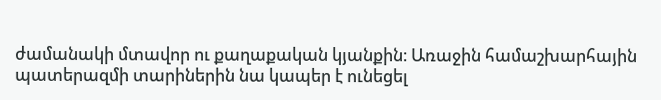ժամանակի մտավոր ու քաղաքական կյանքին։ Առաջին համաշխարհային պատերազմի տարիներին նա կապեր է ունեցել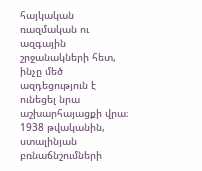հայկական ռազմական ու ազգային շրջանակների հետ, ինչը մեծ ազդեցություն է ունեցել նրա աշխարհայացքի վրա։ 1938 թվականին, ստալինյան բռնաճնշումների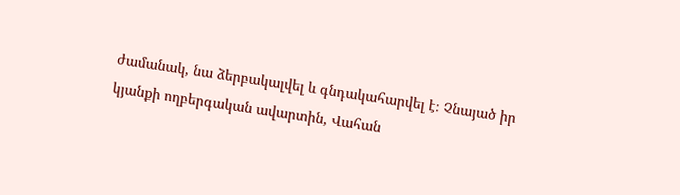ժամանակ, նա ձերբակալվել և գնդակահարվել է։ Չնայած իր կյանքի ողբերգական ավարտին, Վահան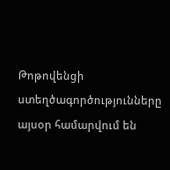Թոթովենցի ստեղծագործությունները այսօր համարվում են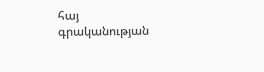հայ գրականության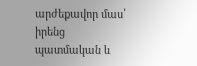արժեքավոր մաս՝ իրենց պատմական և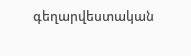գեղարվեստական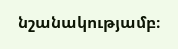նշանակությամբ։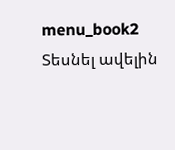menu_book2 Տեսնել ավելին